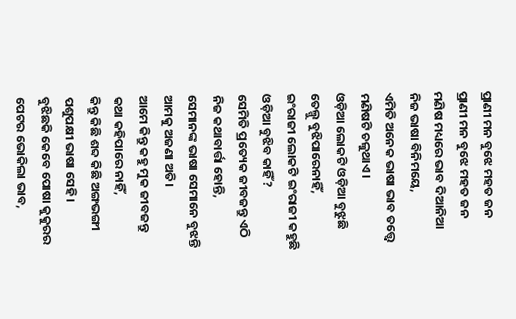ପ୍ରାଣୀ ମନ ବୁଝେ ମହତ ଜନ
ପ୍ରାଣୀ ମନ ବୁଝେ ମହତ ଜନ
ମଣିଷ ମଧ୍ୟରେ ଭାବ ଦିଆନିଆ
ନିଜ ଭାଷା ବିନିମୟେ,
ଏମିତି ଅନେକ ଭାଷା ଭାବ ତତ୍ତ୍ଵେ
ମଣିଷଟି ଚଳୁଥାଏ।
ଓଡ଼ିଆ ଲୋକଟି ଓଡ଼ିଆ ବୁଝୁଛି
ତେଲ୍ଗୁ ବୁଝିପାରେନାହିଁ,
ଇଂରାଜୀ ଲୋକଟି ଇଂରାଜୀ କହୁଛି
ଓଡ଼ିଆ ବୁଝିବ କାହିଁ?
ସେମିତି ପ୍ରତ୍ୟେକ ଜୀବଜନ୍ତୁ ଏଠି
ନିଜ କଥାବାର୍ତ୍ତା ହୋନ୍ତି,
ସେମାନଙ୍କ ଭାଷା ସେମାନେ ବୁଝନ୍ତି
ଆମକୁ ଅଜଣା ଅତି।
ଆମେ କିନ୍ତୁ କହୁ ମୁକ ଜୀବଜନ୍ତୁ
କଥା କହିପାରେ ନାହିଁ,
କିନ୍ତୁ କିଛି ଶବ୍ଦ କିଛି ଅଙ୍ଗଭଙ୍ଗୀ
ପଶୁପକ୍ଷୀ ଭାଷା ସେହି।
ବୁଝିଛକି କେବେ ପୋଷା କୁକୁରର
ପେଟର ଭୋକିଲା ଭାବ,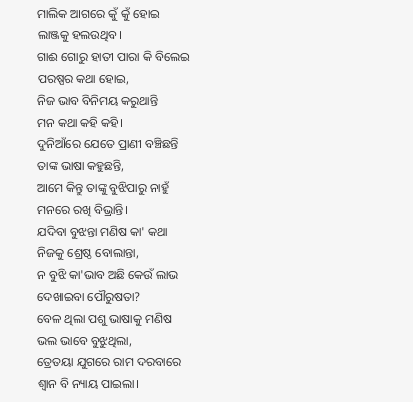ମାଲିକ ଆଗରେ କୁଁ କୁଁ ହୋଇ
ଲାଞ୍ଜକୁ ହଲଉଥିବ।
ଗାଈ ଗୋରୁ ହାତୀ ପାରା କି ବିଲେଇ
ପରଷ୍ପର କଥା ହୋଇ,
ନିଜ ଭାବ ବିନିମୟ କରୁଥାନ୍ତି
ମନ କଥା କହି କହି।
ଦୁନିଆଁରେ ଯେତେ ପ୍ରାଣୀ ବଞ୍ଚିଛନ୍ତି
ତାଙ୍କ ଭାଷା କହୁଛନ୍ତି,
ଆମେ କିନ୍ତୁ ତାଙ୍କୁ ବୁଝିପାରୁ ନାହୁଁ
ମନରେ ରଖି ବିଭ୍ରାନ୍ତି।
ଯଦିବା ବୁଝନ୍ତା ମଣିଷ କା' କଥା
ନିଜକୁ ଶ୍ରେଷ୍ଠ ବୋଲାନ୍ତା,
ନ ବୁଝି କା'ଭାବ ଅଛି କେଉଁ ଲାଭ
ଦେଖାଇବା ପୌରୁଷତା?
ବେଳ ଥିଲା ପଶୁ ଭାଷାକୁ ମଣିଷ
ଭଲ ଭାବେ ବୁଝୁଥିଲା,
ତ୍ରେତୟା ଯୁଗରେ ରାମ ଦରବାରେ
ଶ୍ଵାନ ବି ନ୍ୟାୟ ପାଇଲା।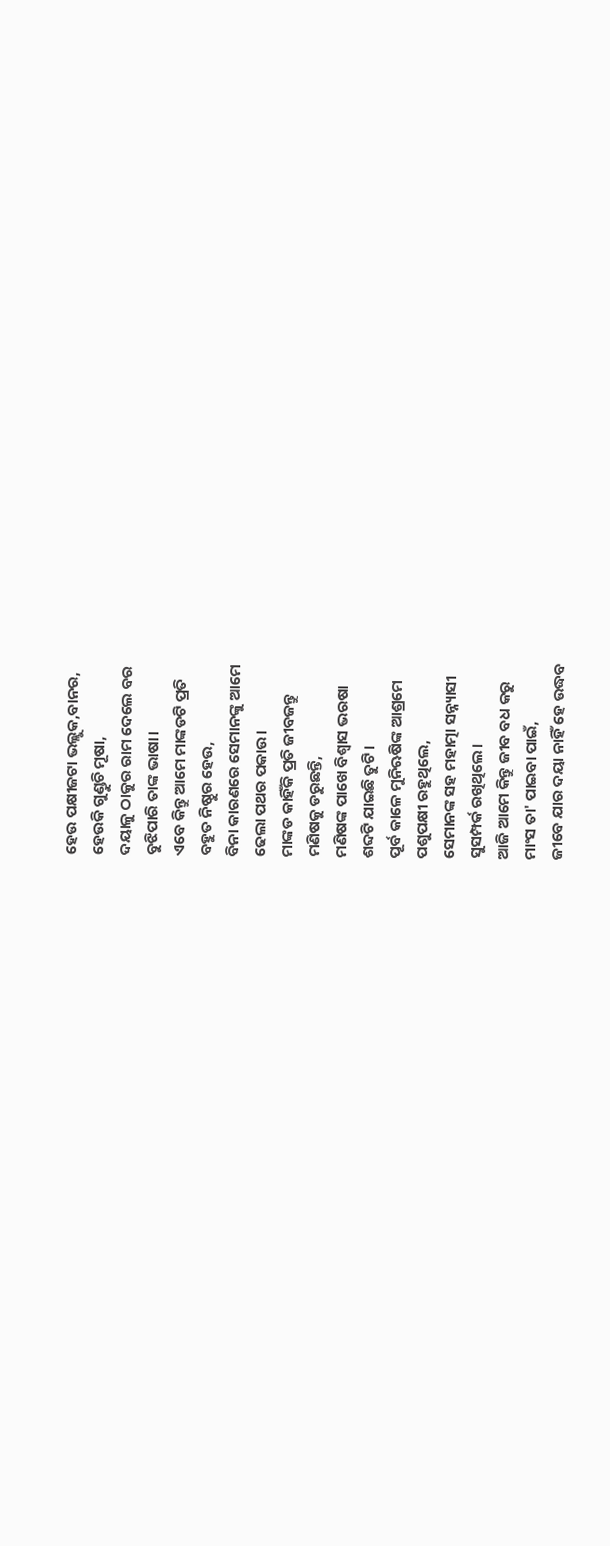ହେଉ ପକ୍ଷୀଜଟା ଭଲ୍ଲୁକ,ବାନର,
ହେଉକି ଗୁଣ୍ଡୁଚି ମୂଷା,
ଦୟାଳୁ ଠାକୁର ରାମ ଦେଲେ ବର
ବୁଝିପାରି ତାଙ୍କ ଭାଷା।
ଏବେ କିନ୍ତୁ ଆମେ ମାଙ୍କଡଟି ପ୍ରତି
ବହୁତ ନିଷ୍ଠୁର ହେଉ,
ବିନା କାରଣରେ ସେମାନଙ୍କୁ ଆମେ
ଢେଲା ପଥର ପକାଉ।
ମାଙ୍କଡ କାହିଁକି ପ୍ରତି ଜୀବଜନ୍ତୁ
ମଣିଷକୁ ଡରୁଛନ୍ତି,
ମଣିଷଙ୍କ ପାଖେ ବିଶ୍ଵାସ ଭରଷା
ଶବ୍ଦଟି ଯାଇଛି ତୁଟି।
ପୂର୍ବ କାଳେ ମୁନିଋଷିଙ୍କ ଆଶ୍ରମେ
ପଶୁପକ୍ଷୀ ରହୁଥିଲେ,
ସେମାନଙ୍କ ସହ ମହାତ୍ମା ସନ୍ନ୍ୟାସୀ
ସୁସମ୍ପର୍କ ରଖିଥିଲେ।
ଆଜି ଆମେ କିନ୍ତୁ ଜୀବ ବଧ କରୁ
ମାଂସ ତା' ପାଇବା ପାଇଁ,
ଜୀବେ ଯାର ଦୟା ନାହିଁ ହେ ଉଦ୍ଧବ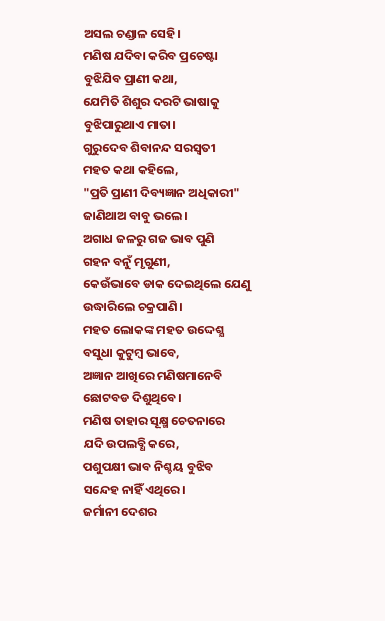ଅସଲ ଚଣ୍ଡାଳ ସେହି।
ମଣିଷ ଯଦିବା କରିବ ପ୍ରଚେଷ୍ଟା
ବୁଝିଯିବ ପ୍ରାଣୀ କଥା,
ଯେମିତି ଶିଶୁର ଦରଟି ଭାଷାକୁ
ବୁଝିପାରୁଥାଏ ମାତା।
ଗୁରୁଦେବ ଶିବାନନ୍ଦ ସରସ୍ଵତୀ
ମହତ କଥା କହିଲେ,
"ପ୍ରତି ପ୍ରାଣୀ ଦିବ୍ୟଜ୍ଞାନ ଅଧିକାରୀ"
ଜାଣିଥାଅ ବାବୁ ଭଲେ।
ଅଗାଧ ଜଳରୁ ଗଜ ଭାବ ପୁଣି
ଗହନ ବନୁଁ ମୃଗୁଣୀ,
କେଉଁଭାବେ ଡାକ ଦେଇଥିଲେ ଯେଣୁ
ଉଦ୍ଧାରିଲେ ଚକ୍ରପାଣି।
ମହତ ଲୋକଙ୍କ ମହତ ଉଦ୍ଦେଶ୍ଯ
ବସୁଧା କୁଟୁମ୍ବ ଭାବେ,
ଅଜ୍ଞାନ ଆଖିରେ ମଣିଷମାନେବି
ଛୋଟବଡ ଦିଶୁଥିବେ।
ମଣିଷ ତାହାର ସୂକ୍ଷ୍ମ ଚେତନାରେ
ଯଦି ଉପଲବ୍ଧି କରେ,
ପଶୁପକ୍ଷୀ ଭାବ ନିଶ୍ଚୟ ବୁଝିବ
ସନ୍ଦେହ ନାହିଁ ଏଥିରେ।
ଜର୍ମାନୀ ଦେଶର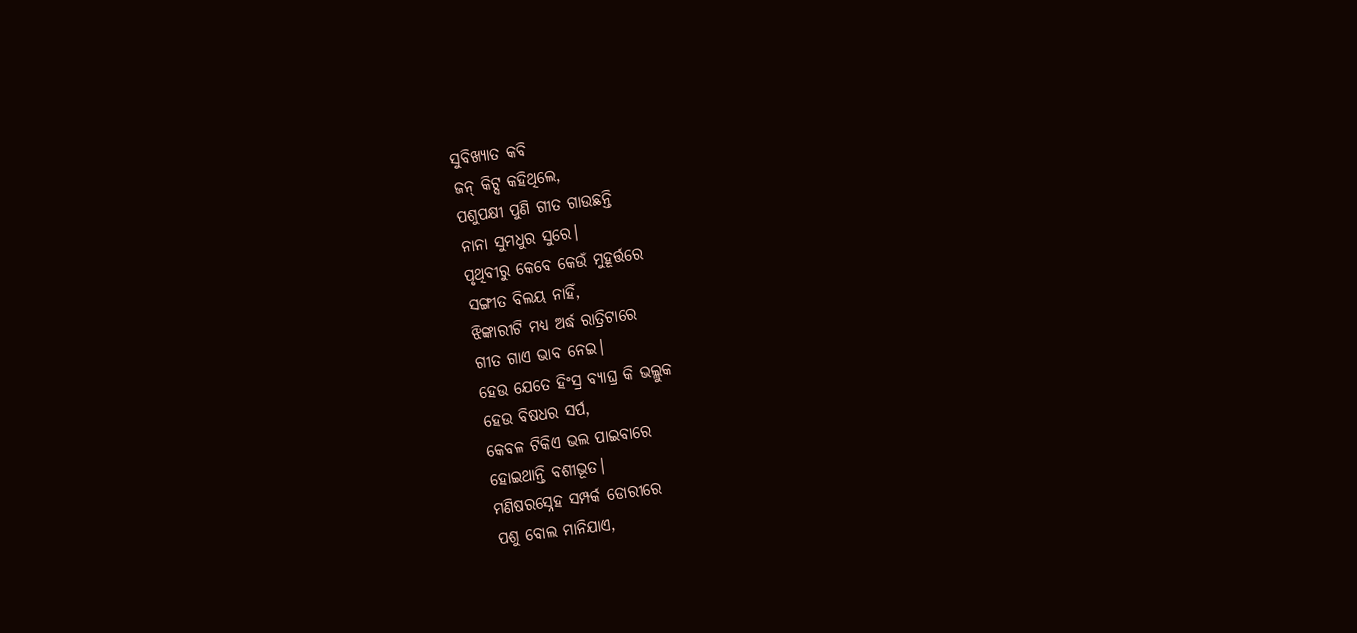ସୁବିଖ୍ୟାତ କବି
ଜନ୍ କିଟ୍ସ କହିଥିଲେ,
ପଶୁପକ୍ଷୀ ପୁଣି ଗୀତ ଗାଉଛନ୍ତି
ନାନା ସୁମଧୁର ସୁରେ।
ପୃଥିବୀରୁ କେବେ କେଉଁ ମୁହୂର୍ତ୍ତରେ
ସଙ୍ଗୀତ ବିଲୟ ନାହିଁ,
ଝିଙ୍କାରୀଟି ମଧ୍ୟ ଅର୍ଦ୍ଧ ରାତ୍ରିଟାରେ
ଗୀତ ଗାଏ ଭାବ ନେଇ।
ହେଉ ଯେତେ ହିଂସ୍ର ବ୍ୟାଘ୍ର କି ଭଲ୍ଲୁକ
ହେଉ ବିଷଧର ସର୍ପ,
କେବଳ ଟିକିଏ ଭଲ ପାଇବାରେ
ହୋଇଥାନ୍ତି ବଶୀଭୂତ।
ମଣିଷରସ୍ନେହ ସମ୍ପର୍କ ଡୋରୀରେ
ପଶୁ ବୋଲ ମାନିଯାଏ,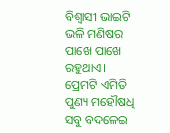ବିଶ୍ବାସୀ ଭାଇଟି ଭଳି ମଣିଷର
ପାଖେ ପାଖେ ରହୁଥାଏ।
ପ୍ରେମଟି ଏମିତି ପୁଣ୍ୟ ମହୌଷଧି
ସବୁ ବଦଳେଇ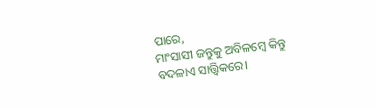ପାରେ,
ମାଂସାସୀ ଜନ୍ତୁକୁ ଅବିଳମ୍ବେ କିନ୍ତୁ
ବଦଳାଏ ସାତ୍ତ୍ୱିକରେ।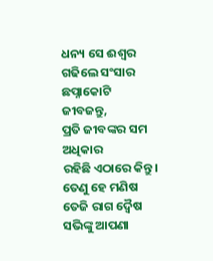ଧନ୍ୟ ସେ ଈଶ୍ୱର ଗଢିଲେ ସଂସାର
ଛପ୍ନାକୋଟି ଜୀବଜନ୍ତୁ,
ପ୍ରତି ଜୀବଙ୍କର ସମ ଅଧିକାର
ରହିଛି ଏଠାରେ କିନ୍ତୁ।
ତେଣୁ ହେ ମଣିଷ ତେଜି ରାଗ ଦ୍ଵୈଷ
ସଭିଙ୍କୁ ଆପଣା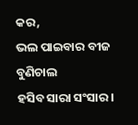କର,
ଭଲ ପାଇବାର ବୀଜ ବୁଣିଚାଲ
ହସିବ ସାରା ସଂସାର।